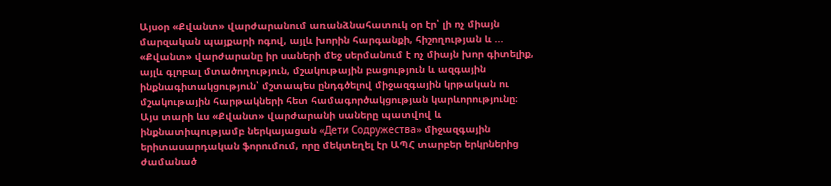Այսօր «Քվանտ» վարժարանում առանձնահատուկ օր էր՝ լի ոչ միայն մարզական պայքարի ոգով, այլև խորին հարգանքի, հիշողության և ...
«Քվանտ» վարժարանը իր սաների մեջ սերմանում է ոչ միայն խոր գիտելիք, այլև գլոբալ մտածողություն, մշակութային բացություն և ազգային ինքնագիտակցություն՝ մշտապես ընդգծելով միջազգային կրթական ու մշակութային հարթակների հետ համագործակցության կարևորությունը։
Այս տարի ևս «Քվանտ» վարժարանի սաները պատվով և ինքնատիպությամբ ներկայացան «Дети Содружества» միջազգային երիտասարդական ֆորումում, որը մեկտեղել էր ԱՊՀ տարբեր երկրներից ժամանած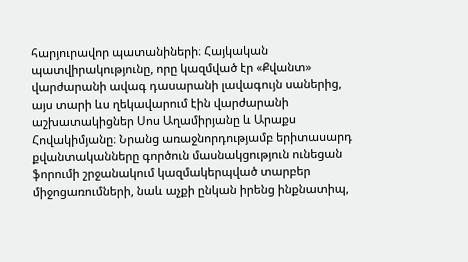հարյուրավոր պատանիների։ Հայկական պատվիրակությունը, որը կազմված էր «Քվանտ» վարժարանի ավագ դասարանի լավագույն սաներից, այս տարի ևս ղեկավարում էին վարժարանի աշխատակիցներ Սոս Աղամիրյանը և Արաքս Հովակիմյանը։ Նրանց առաջնորդությամբ երիտասարդ քվանտականները գործուն մասնակցություն ունեցան ֆորումի շրջանակում կազմակերպված տարբեր միջոցառումների, նաև աչքի ընկան իրենց ինքնատիպ,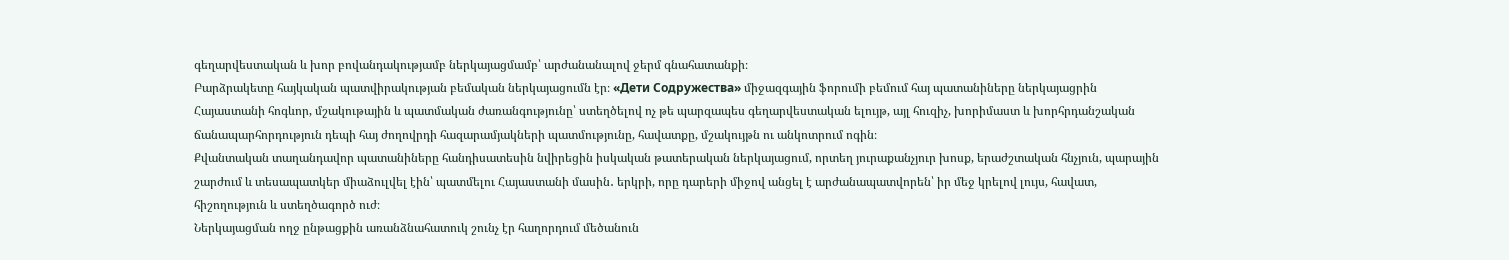գեղարվեստական և խոր բովանդակությամբ ներկայացմամբ՝ արժանանալով ջերմ գնահատանքի։
Բարձրակետը հայկական պատվիրակության բեմական ներկայացումն էր։ «Дети Содружества» միջազգային ֆորումի բեմում հայ պատանիները ներկայացրին Հայաստանի հոգևոր, մշակութային և պատմական ժառանգությունը՝ ստեղծելով ոչ թե պարզապես գեղարվեստական ելույթ, այլ հուզիչ, խորիմաստ և խորհրդանշական ճանապարհորդություն դեպի հայ ժողովրդի հազարամյակների պատմությունը, հավատքը, մշակույթն ու անկոտրում ոգին։
Քվանտական տաղանդավոր պատանիները հանդիսատեսին նվիրեցին իսկական թատերական ներկայացում, որտեղ յուրաքանչյուր խոսք, երաժշտական հնչյուն, պարային շարժում և տեսապատկեր միաձուլվել էին՝ պատմելու Հայաստանի մասին․ երկրի, որը դարերի միջով անցել է արժանապատվորեն՝ իր մեջ կրելով լույս, հավատ, հիշողություն և ստեղծագործ ուժ։
Ներկայացման ողջ ընթացքին առանձնահատուկ շունչ էր հաղորդում մեծանուն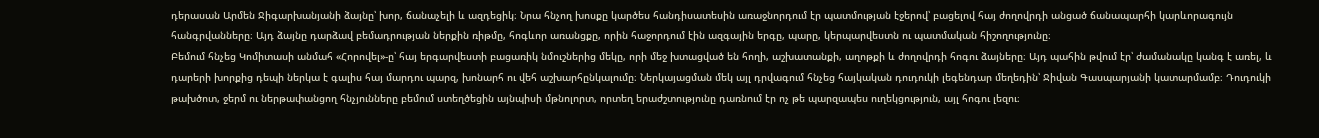դերասան Արմեն Ջիգարխանյանի ձայնը՝ խոր, ճանաչելի և ազդեցիկ։ Նրա հնչող խոսքը կարծես հանդիսատեսին առաջնորդում էր պատմության էջերով՝ բացելով հայ ժողովրդի անցած ճանապարհի կարևորագույն հանգրվանները։ Այդ ձայնը դարձավ բեմադրության ներքին ռիթմը, հոգևոր առանցքը, որին հաջորդում էին ազգային երգը, պարը, կերպարվեստն ու պատմական հիշողությունը։
Բեմում հնչեց Կոմիտասի անմահ «Հորովել»-ը՝ հայ երգարվեստի բացառիկ նմուշներից մեկը, որի մեջ խտացված են հողի, աշխատանքի, աղոթքի և ժողովրդի հոգու ձայները։ Այդ պահին թվում էր՝ ժամանակը կանգ է առել, և դարերի խորքից դեպի ներկա է գալիս հայ մարդու պարզ, խոնարհ ու վեհ աշխարհընկալումը։ Ներկայացման մեկ այլ դրվագում հնչեց հայկական դուդուկի լեգենդար մեղեդին՝ Ջիվան Գասպարյանի կատարմամբ։ Դուդուկի թախծոտ, ջերմ ու ներթափանցող հնչյունները բեմում ստեղծեցին այնպիսի մթնոլորտ, որտեղ երաժշտությունը դառնում էր ոչ թե պարզապես ուղեկցություն, այլ հոգու լեզու։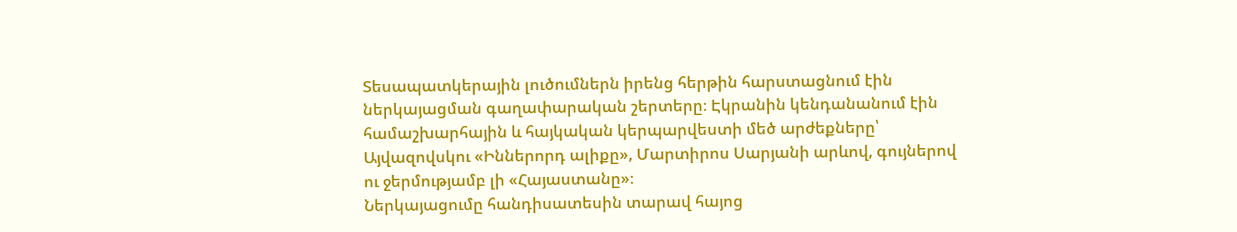Տեսապատկերային լուծումներն իրենց հերթին հարստացնում էին ներկայացման գաղափարական շերտերը։ Էկրանին կենդանանում էին համաշխարհային և հայկական կերպարվեստի մեծ արժեքները՝ Այվազովսկու «Իններորդ ալիքը», Մարտիրոս Սարյանի արևով, գույներով ու ջերմությամբ լի «Հայաստանը»։
Ներկայացումը հանդիսատեսին տարավ հայոց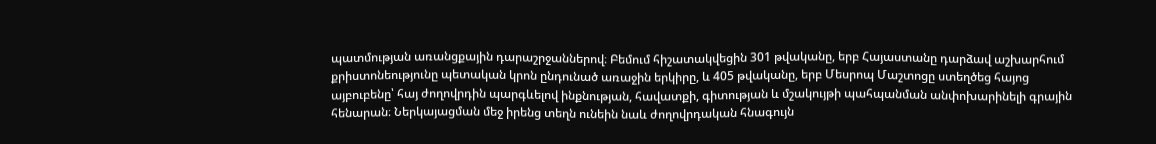պատմության առանցքային դարաշրջաններով։ Բեմում հիշատակվեցին 301 թվականը, երբ Հայաստանը դարձավ աշխարհում քրիստոնեությունը պետական կրոն ընդունած առաջին երկիրը, և 405 թվականը, երբ Մեսրոպ Մաշտոցը ստեղծեց հայոց այբուբենը՝ հայ ժողովրդին պարգևելով ինքնության, հավատքի, գիտության և մշակույթի պահպանման անփոխարինելի գրային հենարան։ Ներկայացման մեջ իրենց տեղն ունեին նաև ժողովրդական հնագույն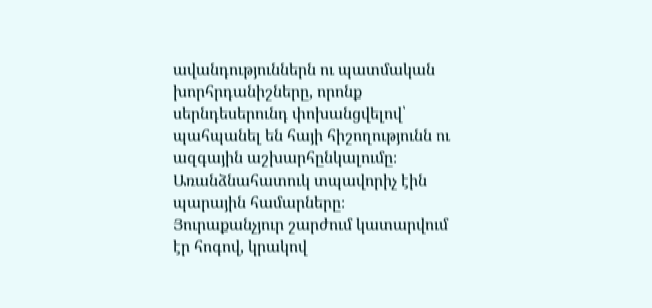ավանդություններն ու պատմական խորհրդանիշները, որոնք սերնդեսերունդ փոխանցվելով՝ պահպանել են հայի հիշողությունն ու ազգային աշխարհընկալումը։
Առանձնահատուկ տպավորիչ էին պարային համարները։ Յուրաքանչյուր շարժում կատարվում էր հոգով, կրակով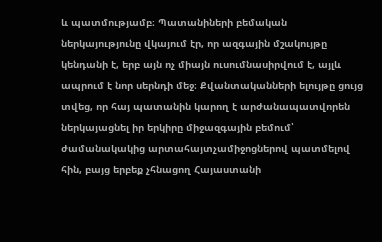և պատմությամբ։ Պատանիների բեմական ներկայությունը վկայում էր, որ ազգային մշակույթը կենդանի է, երբ այն ոչ միայն ուսումնասիրվում է, այլև ապրում է նոր սերնդի մեջ։ Քվանտականների ելույթը ցույց տվեց, որ հայ պատանին կարող է արժանապատվորեն ներկայացնել իր երկիրը միջազգային բեմում՝ ժամանակակից արտահայտչամիջոցներով պատմելով հին, բայց երբեք չհնացող Հայաստանի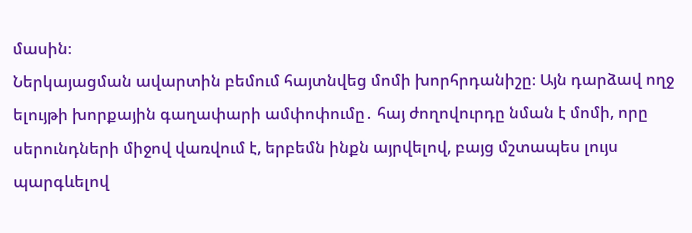մասին։
Ներկայացման ավարտին բեմում հայտնվեց մոմի խորհրդանիշը։ Այն դարձավ ողջ ելույթի խորքային գաղափարի ամփոփումը․ հայ ժողովուրդը նման է մոմի, որը սերունդների միջով վառվում է, երբեմն ինքն այրվելով, բայց մշտապես լույս պարգևելով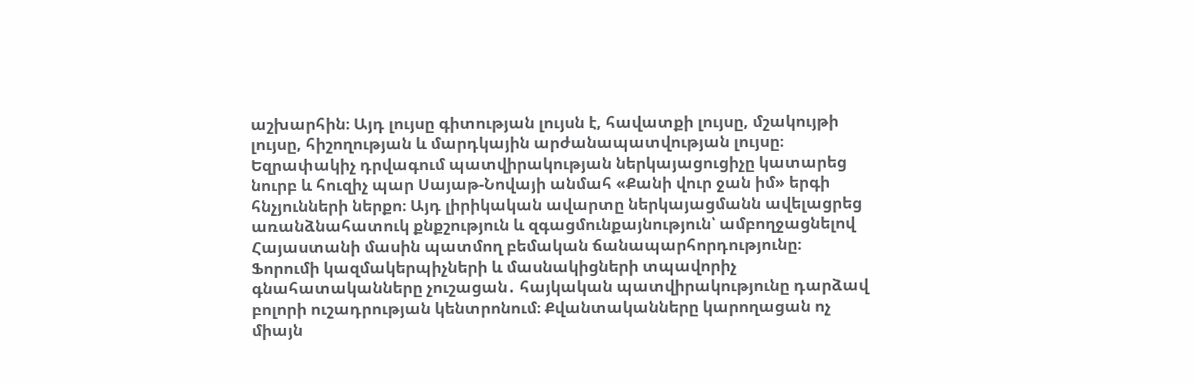աշխարհին։ Այդ լույսը գիտության լույսն է, հավատքի լույսը, մշակույթի լույսը, հիշողության և մարդկային արժանապատվության լույսը։
Եզրափակիչ դրվագում պատվիրակության ներկայացուցիչը կատարեց նուրբ և հուզիչ պար Սայաթ-Նովայի անմահ «Քանի վուր ջան իմ» երգի հնչյունների ներքո։ Այդ լիրիկական ավարտը ներկայացմանն ավելացրեց առանձնահատուկ քնքշություն և զգացմունքայնություն՝ ամբողջացնելով Հայաստանի մասին պատմող բեմական ճանապարհորդությունը։
Ֆորումի կազմակերպիչների և մասնակիցների տպավորիչ գնահատականները չուշացան․ հայկական պատվիրակությունը դարձավ բոլորի ուշադրության կենտրոնում։ Քվանտականները կարողացան ոչ միայն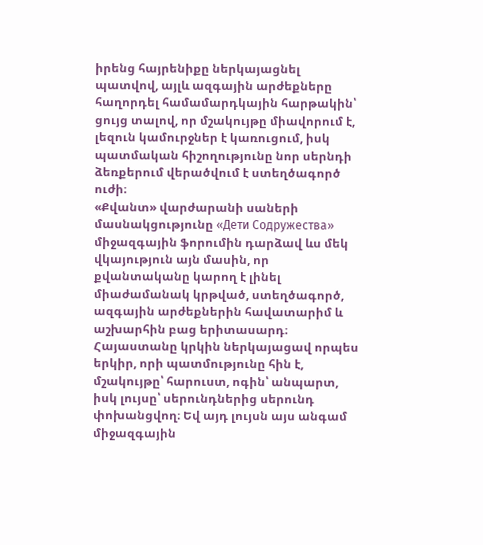իրենց հայրենիքը ներկայացնել պատվով, այլև ազգային արժեքները հաղորդել համամարդկային հարթակին՝ ցույց տալով, որ մշակույթը միավորում է, լեզուն կամուրջներ է կառուցում, իսկ պատմական հիշողությունը նոր սերնդի ձեռքերում վերածվում է ստեղծագործ ուժի։
«Քվանտ» վարժարանի սաների մասնակցությունը «Дети Содружества» միջազգային ֆորումին դարձավ ևս մեկ վկայություն այն մասին, որ քվանտականը կարող է լինել միաժամանակ կրթված, ստեղծագործ, ազգային արժեքներին հավատարիմ և աշխարհին բաց երիտասարդ։
Հայաստանը կրկին ներկայացավ որպես երկիր, որի պատմությունը հին է, մշակույթը՝ հարուստ, ոգին՝ անպարտ, իսկ լույսը՝ սերունդներից սերունդ փոխանցվող։ Եվ այդ լույսն այս անգամ միջազգային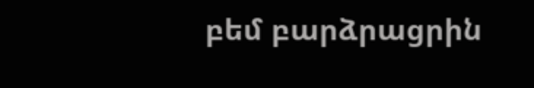բեմ բարձրացրին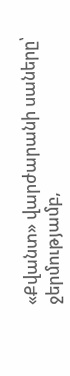«Քվանտ» վարժարանի սաները՝ ջերմությամբ,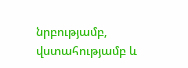նրբությամբ, վստահությամբ և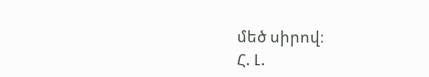մեծ սիրով։
Հ. Լ.